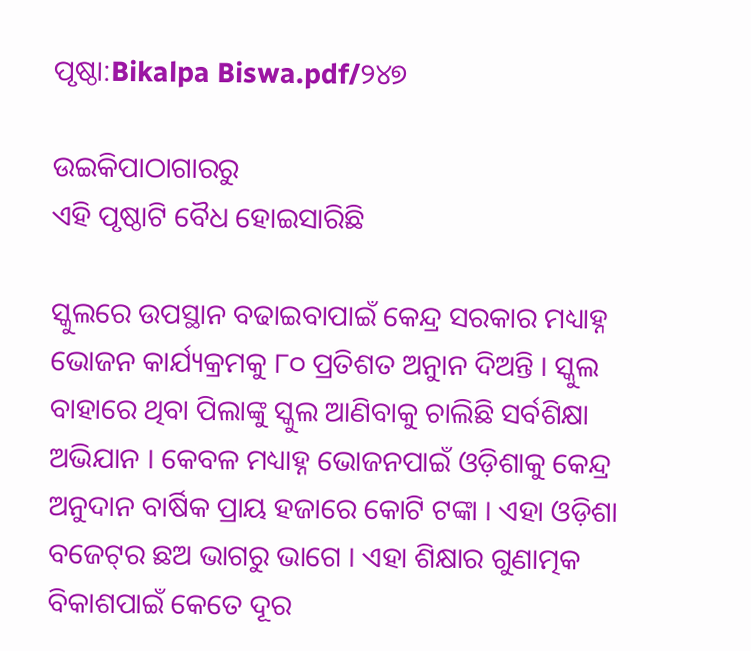ପୃଷ୍ଠା:Bikalpa Biswa.pdf/୨୪୭

ଉଇକିପାଠାଗାର‌ରୁ
ଏହି ପୃଷ୍ଠାଟି ବୈଧ ହୋଇସାରିଛି

ସ୍କୁଲରେ ଉପସ୍ଥାନ ବଢାଇବାପାଇଁ କେନ୍ଦ୍ର ସରକାର ମଧ୍ୟାହ୍ନ ଭୋଜନ କାର୍ଯ୍ୟକ୍ରମକୁ ୮୦ ପ୍ରତିଶତ ଅନୁାନ ଦିଅନ୍ତି । ସ୍କୁଲ ବାହାରେ ଥିବା ପିଲାଙ୍କୁ ସ୍କୁଲ ଆଣିବାକୁ ଚାଲିଛି ସର୍ବଶିକ୍ଷା ଅଭିଯାନ । କେବଳ ମଧ୍ୟାହ୍ନ ଭୋଜନପାଇଁ ଓଡ଼ିଶାକୁ କେନ୍ଦ୍ର ଅନୁଦାନ ବାର୍ଷିକ ପ୍ରାୟ ହଜାରେ କୋଟି ଟଙ୍କା । ଏହା ଓଡ଼ିଶା ବଜେଟ୍‌ର ଛଅ ଭାଗରୁ ଭାଗେ । ଏହା ଶିକ୍ଷାର ଗୁଣାତ୍ମକ ବିକାଶପାଇଁ କେତେ ଦୂର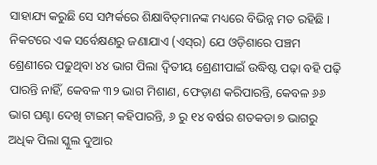ସାହାଯ୍ୟ କରୁଛି ସେ ସମ୍ପର୍କରେ ଶିକ୍ଷାବିତ୍‌ମାନଙ୍କ ମଧ୍ୟରେ ବିଭିନ୍ନ ମତ ରହିଛି । ନିକଟରେ ଏକ ସର୍ବେକ୍ଷଣରୁ ଜଣାଯାଏ (ଏସ୍‌ର) ଯେ ଓଡ଼ିଶାରେ ପଞ୍ଚମ ଶ୍ରେଣୀରେ ପଢୁଥିବା ୪୪ ଭାଗ ପିଲା ଦ୍ୱିତୀୟ ଶ୍ରେଣୀପାଇଁ ଉଦ୍ଧିଷ୍ଟ ପଢ଼ା ବହି ପଢ଼ି ପାରନ୍ତି ନାହିଁ, କେବଳ ୩୨ ଭାଗ ମିଶାଣ, ଫେଡ଼ାଣ କରିପାରନ୍ତି, କେବଳ ୬୬ ଭାଗ ଘଣ୍ଟା ଦେଖି ଟାଇମ୍ କହିପାରନ୍ତି, ୬ ରୁ ୧୪ ବର୍ଷର ଶତକଡା ୭ ଭାଗରୁ ଅଧିକ ପିଲା ସ୍କୁଲ ଦୁଆର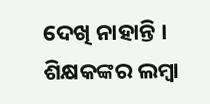ଦେଖି ନାହାନ୍ତି । ଶିକ୍ଷକଙ୍କର ଲମ୍ବା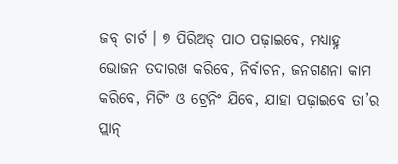ଜବ୍ ଚାର୍ଟ । ୭ ପିରିଅଡ୍ ପାଠ ପଢ଼ାଇବେ, ମଧ୍ୟାହ୍ନ ଭୋଜନ ତଦାରଖ କରିବେ, ନିର୍ବାଚନ, ଜନଗଣନା କାମ କରିବେ, ମିଟିଂ ଓ ଟ୍ରେନିଂ ଯିବେ, ଯାହା ପଢ଼ାଇବେ ତା’ର ପ୍ଲାନ୍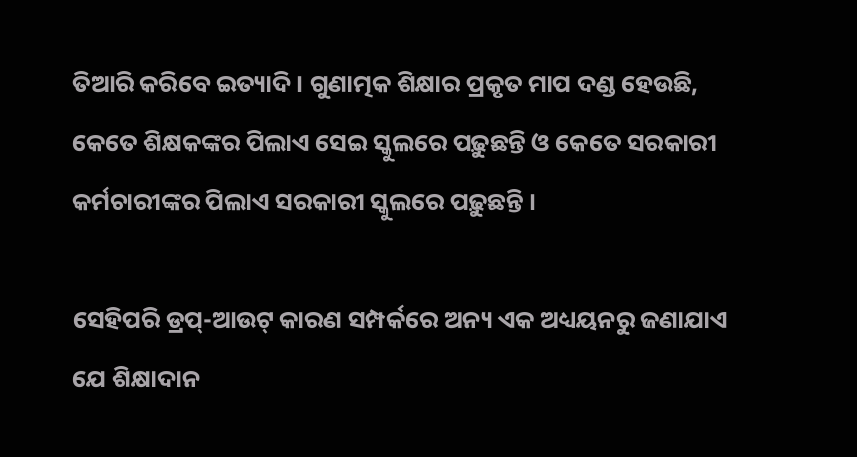ତିଆରି କରିବେ ଇତ୍ୟାଦି । ଗୁଣାତ୍ମକ ଶିକ୍ଷାର ପ୍ରକୃତ ମାପ ଦଣ୍ଡ ହେଉଛି, କେତେ ଶିକ୍ଷକଙ୍କର ପିଲାଏ ସେଇ ସ୍କୁଲରେ ପଢ଼ୁଛନ୍ତି ଓ କେତେ ସରକାରୀ କର୍ମଚାରୀଙ୍କର ପିଲାଏ ସରକାରୀ ସ୍କୁଲରେ ପଢ଼ୁଛନ୍ତି ।

ସେହିପରି ଡ୍ରପ୍-ଆଉଟ୍ କାରଣ ସମ୍ପର୍କରେ ଅନ୍ୟ ଏକ ଅଧ୍ୟୟନରୁ ଜଣାଯାଏ ଯେ ଶିକ୍ଷାଦାନ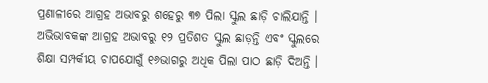ପ୍ରଣାଳୀରେ ଆଗ୍ରହ ଅଭାବରୁ ଶହେରୁ ୩୭ ପିଲା ସ୍କୁଲ ଛାଡ଼ି ଚାଲିଯାନ୍ତି । ଅଭିଭାବକଙ୍କ ଆଗ୍ରହ ଅଭାବରୁ ୧୨ ପ୍ରତିଶତ ସ୍କୁଲ ଛାଡ଼ନ୍ତି ଏବଂ ସ୍କୁଲରେ ଶିକ୍ଷା ସମ୍ପର୍କୀୟ ଚାପଯୋଗୁଁ ୧୬ଭାଗରୁ ଅଧିକ ପିଲା ପାଠ ଛାଡ଼ି ଦିଅନ୍ତି ।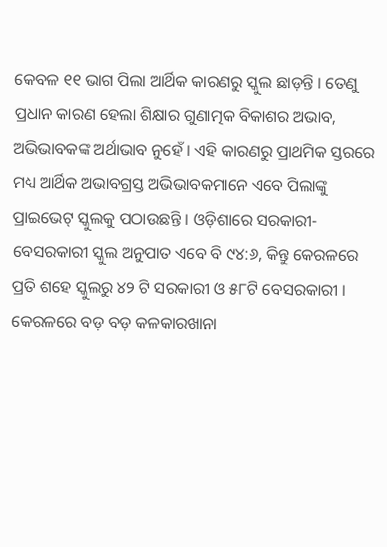କେବଳ ୧୧ ଭାଗ ପିଲା ଆର୍ଥିକ କାରଣରୁ ସ୍କୁଲ ଛାଡ଼ନ୍ତି । ତେଣୁ ପ୍ରଧାନ କାରଣ ହେଲା ଶିକ୍ଷାର ଗୁଣାତ୍ମକ ବିକାଶର ଅଭାବ, ଅଭିଭାବକଙ୍କ ଅର୍ଥାଭାବ ନୁହେଁ । ଏହି କାରଣରୁ ପ୍ରାଥମିକ ସ୍ତରରେ ମଧ୍ୟ ଆର୍ଥିକ ଅଭାବଗ୍ରସ୍ତ ଅଭିଭାବକମାନେ ଏବେ ପିଲାଙ୍କୁ ପ୍ରାଇଭେଟ୍ ସ୍କୁଲକୁ ପଠାଉଛନ୍ତି । ଓଡ଼ିଶାରେ ସରକାରୀ-ବେସରକାରୀ ସ୍କୁଲ ଅନୁପାତ ଏବେ ବି ୯୪:୬, କିନ୍ତୁ କେରଳରେ ପ୍ରତି ଶହେ ସ୍କୁଲରୁ ୪୨ ଟି ସରକାରୀ ଓ ୫୮ଟି ବେସରକାରୀ । କେରଳରେ ବଡ଼ ବଡ଼ କଳକାରଖାନା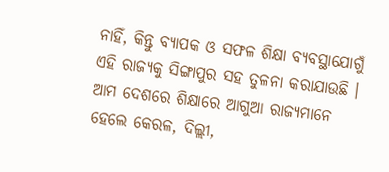ନାହିଁ, କିନ୍ତୁ ବ୍ୟାପକ ଓ ସଫଳ ଶିକ୍ଷା ବ୍ୟବସ୍ଥାଯୋଗୁଁ ଏହି ରାଜ୍ୟକୁ ସିଙ୍ଗାପୁର ସହ ତୁଳନା କରାଯାଉଛି । ଆମ ଦେଶରେ ଶିକ୍ଷାରେ ଆଗୁଆ ରାଜ୍ୟମାନେ ହେଲେ କେରଳ, ଦିଲ୍ଲୀ,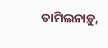ତାମିଲନାଡ଼ୁ,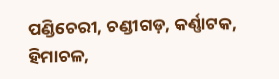ପଣ୍ଡିଚେରୀ, ଚଣ୍ଡୀଗଡ଼, କର୍ଣ୍ଣାଟକ, ହିମାଚଳ,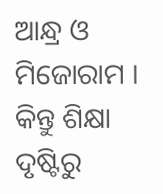ଆନ୍ଧ୍ର ଓ ମିଜୋରାମ । କିନ୍ତୁ ଶିକ୍ଷା ଦୃଷ୍ଟିରୁ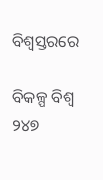ବିଶ୍ୱସ୍ତରରେ

ବିକଳ୍ପ ବିଶ୍ୱ ୨୪୭